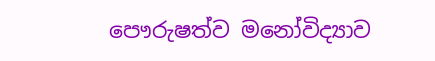පෞරුෂත්ව මනෝවිද්‍යාව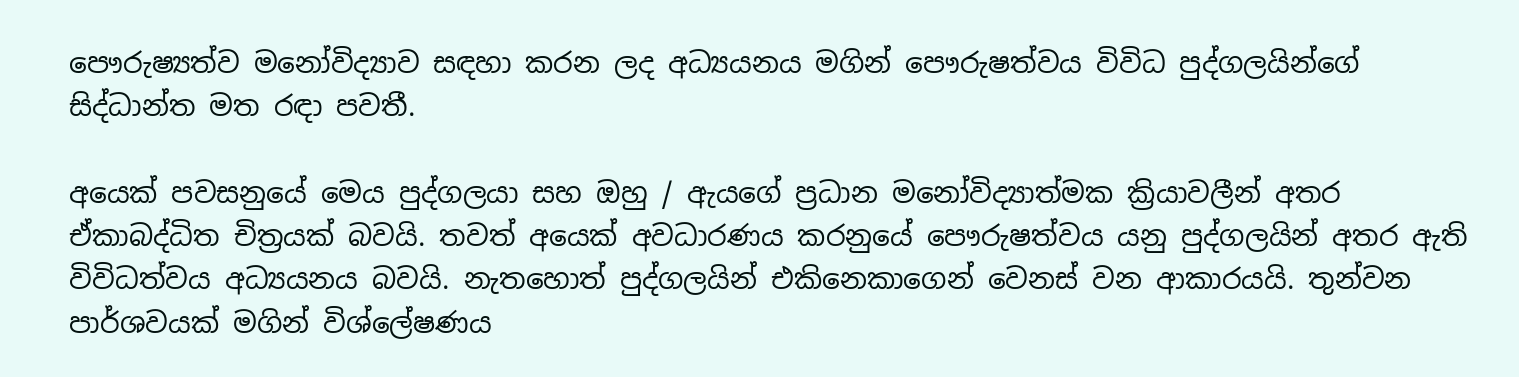පෞරුෂ්‍යත්ව මනෝවිද්‍යාව සඳහා කරන ලද අධ්‍යයනය මගින් පෞරුෂත්වය විවිධ පුද්ගලයින්ගේ සිද්ධාන්ත මත රඳා පවතී.

අයෙක් පවසනුයේ මෙය පුද්ගලයා සහ ඔහු / ඇයගේ ප්‍රධාන මනෝවිද්‍යාත්මක ක්‍රියාවලීන් අතර ඒකාබද්ධිත චිත්‍රයක් බවයි. තවත් අයෙක් අවධාරණය කරනුයේ පෞරුෂත්වය යනු පුද්ගලයින් අතර ඇති විවිධත්වය අධ්‍යයනය බවයි. නැතහොත් පුද්ගලයින් එකිනෙකාගෙන් වෙනස් වන ආකාරයයි. තුන්වන පාර්ශවයක් මගින් විශ්ලේෂණය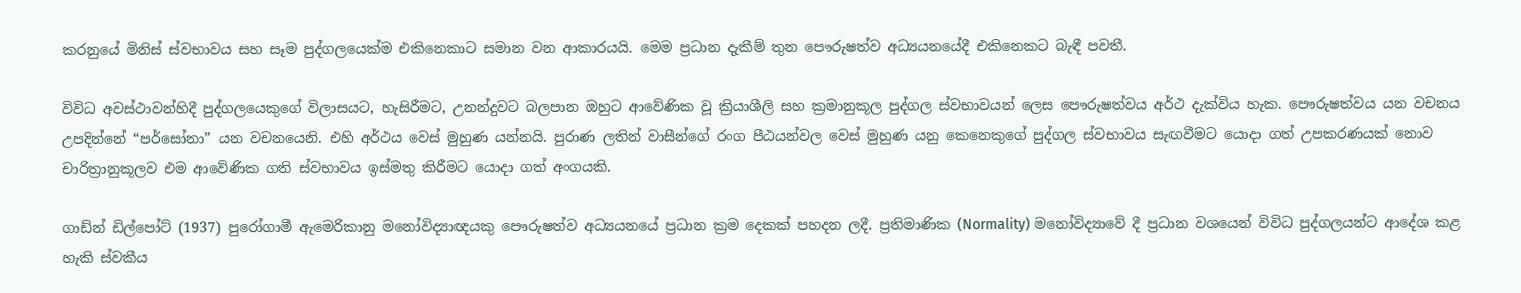කරනුයේ මිනිස් ස්වභාවය සහ සෑම පුද්ගලයෙක්ම එකිනෙකාට සමාන වන ආකාරයයි. මෙම ප්‍රධාන දැකීම් තුන පෞරුෂත්ව අධ්‍යයනයේදී එකිනෙකට බැඳී පවතී.

විවිධ අවස්ථාවන්හිදී පුද්ගලයෙකුගේ විලාසයට, හැසිරීමට, උනන්දුවට බලපාන ඔහුට ආවේණික වූ ක්‍රියාශීලි සහ ක්‍රමානුකූල පුද්ගල ස්වභාවයන් ලෙස පෞරුෂත්වය අර්ථ දැක්විය හැක. පෞරුෂත්වය යන වචනය උපදින්නේ “පර්සෝනා” යන වචනයෙනි. එහි අර්ථය වෙස් මුහුණ යන්නයි. පුරාණ ලතින් වාසීන්ගේ රංග පීඨයන්වල වෙස් මුහුණ යනු කෙනෙකුගේ පුද්ගල ස්වභාවය සැඟවීමට යොදා ගත් උපකරණයක් නොව චාරිත්‍රානුකූලව එම ආවේණික ගති ස්වභාවය ඉස්මතු කිරීමට යොදා ගත් අංගයකි.

ගාඩ්න් ඩිල්පෝට් (1937) පුරෝගාමී ඇමෙරිකානු මනෝවිද්‍යාඥයකු පෞරුෂත්ව අධ්‍යයනයේ ප්‍රධාන ක්‍රම දෙකක් පහදන ලදී. ප්‍රතිමාණික (Normality) මනෝවිද්‍යාවේ දී ප්‍රධාන වශයෙන් විවිධ පුද්ගලයන්ට ආදේශ කළ හැකි ස්වකීය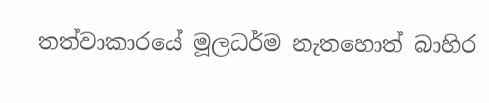තත්වාකාරයේ මූලධර්ම නැතහොත් බාහිර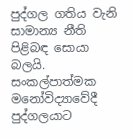පුද්ගල ගතිය වැනි සාමාන්‍ය නීති පිළිබඳ සොයා බලයි. සංකල්පාත්මක මනෝවිද්‍යාවේදී පුද්ගලයාට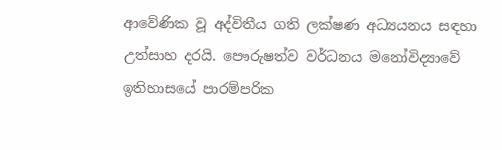ආවේණික වූ අද්විතීය ගති ලක්ෂණ අධ්‍යයනය සඳහා උත්සාහ දරයි. පෞරුෂත්ව වර්ධනය මනෝවිද්‍යාවේ ඉතිහාසයේ පාරම්පරික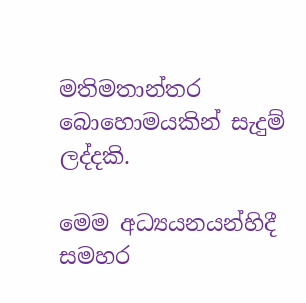මතිමතාන්තර බොහොමයකින් සැදුම් ලද්දකි.

මෙම අධ්‍යයනයන්හිදී සමහර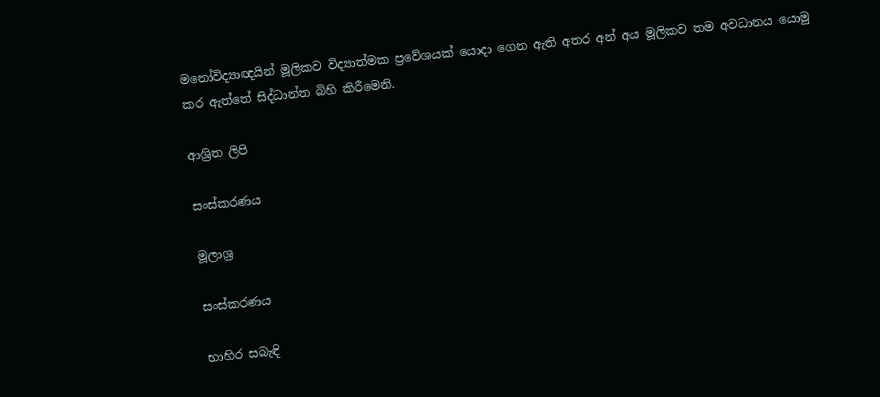මනෝවිද්‍යාඥයින් මූලිකව විද්‍යාත්මක ප්‍රවේශයක් යොදා ගෙන ඇති අතර අන් අය මූලිකව තම අවධානය යොමු කර ඇත්තේ සිද්ධාන්ත බිහි කිරීමෙනි.

ආශ්‍රිත ලිපි

සංස්කරණය

මූලාශ්‍ර

සංස්කරණය

භාහිර සබැඳි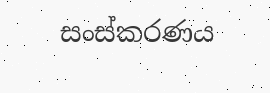සංස්කරණය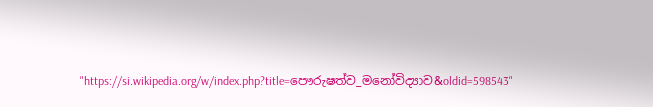"https://si.wikipedia.org/w/index.php?title=පෞරුෂත්ව_මනෝවිද්‍යාව&oldid=598543"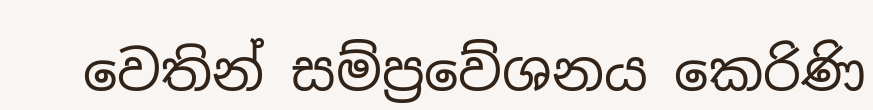වෙතින් සම්ප්‍රවේශනය කෙරිණි